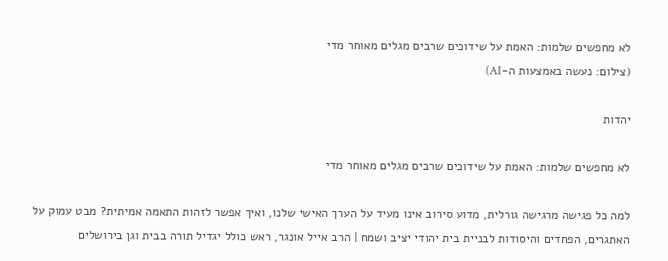לא מחפשים שלמות: האמת על שידוכים שרבים מגלים מאוחר מדי
(צילום: נעשה באמצעות ה-AI)

יהדות

לא מחפשים שלמות: האמת על שידוכים שרבים מגלים מאוחר מדי

למה כל פגישה מרגישה גורלית, מדוע סירוב אינו מעיד על הערך האישי שלנו, ואיך אפשר לזהות התאמה אמיתית? מבט עמוק על האתגרים, הפחדים והיסודות לבניית בית יהודי יציב ושמח | הרב אייל אונגר, ראש כולל יגדיל תורה בבית וגן בירושלים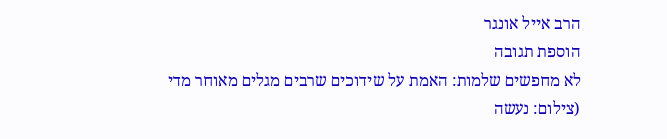הרב אייל אונגר
הוספת תגובה
לא מחפשים שלמות: האמת על שידוכים שרבים מגלים מאוחר מדי
(צילום: נעשה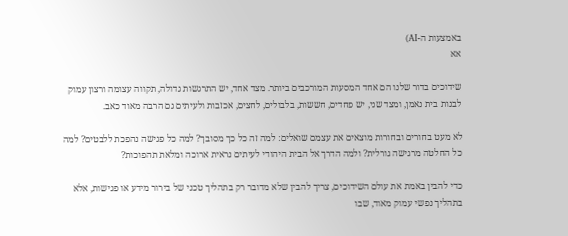באמצעות ה-AI)
אא

שידוכים בדור שלנו הם אחד המסעות המורכבים ביותר. מצד אחד, יש התרגשות גדולה, תקווה עצומה ורצון עמוק לבנות בית נאמן, ומצד שני, יש פחדים, חששות, בלבולים, לחצים, אכזבות ולעיתים גם הרבה מאוד כאב.

לא מעט בחורים ובחורות מוצאים את עצמם שואלים: למה זה כל כך מסובך? למה כל פגישה נהפכת ללבטים? למה כל החלטה מרגישה גורלית? ולמה הדרך אל הבית היהודי לעיתים נראית ארוכה ומלאת תהפוכות?

כדי להבין באמת את עולם השידוכים, צריך להבין שלא מדובר רק בתהליך טכני של בירור מידע או פגישות, אלא בתהליך נפשי עמוק מאוד, שבו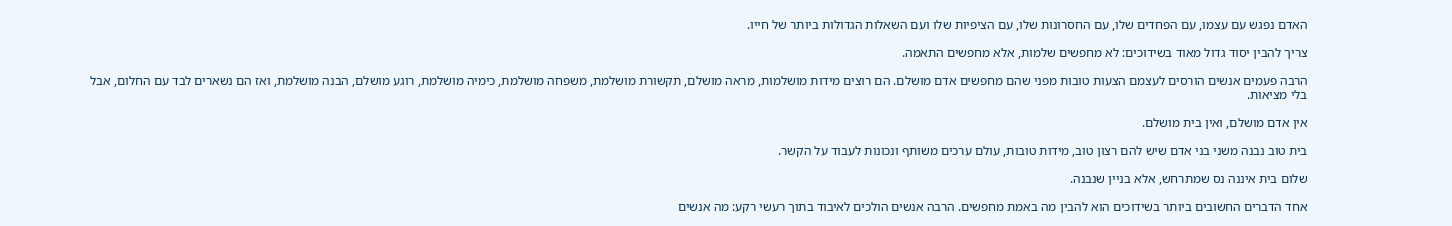האדם נפגש עם עצמו, עם הפחדים שלו, עם החסרונות שלו, עם הציפיות שלו ועם השאלות הגדולות ביותר של חייו.

צריך להבין יסוד גדול מאוד בשידוכים: לא מחפשים שלמות, אלא מחפשים התאמה.

הרבה פעמים אנשים הורסים לעצמם הצעות טובות מפני שהם מחפשים אדם מושלם. הם רוצים מידות מושלמות, מראה מושלם, תקשורת מושלמת, משפחה מושלמת, כימיה מושלמת, רוגע מושלם, הבנה מושלמת, ואז הם נשארים לבד עם החלום, אבל בלי מציאות.

אין אדם מושלם, ואין בית מושלם.

בית טוב נבנה משני בני אדם שיש להם רצון טוב, מידות טובות, עולם ערכים משותף ונכונות לעבוד על הקשר.

שלום בית איננה נס שמתרחש, אלא בניין שנבנה.

אחד הדברים החשובים ביותר בשידוכים הוא להבין מה באמת מחפשים. הרבה אנשים הולכים לאיבוד בתוך רעשי רקע: מה אנשים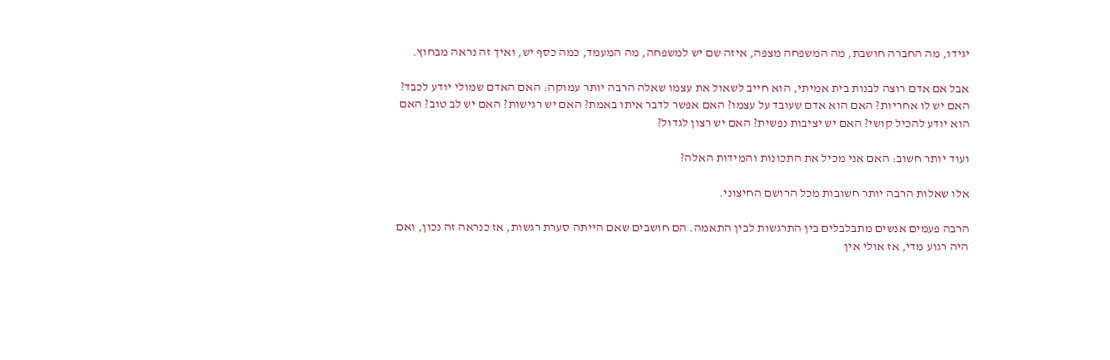יגידו, מה החברה חושבת, מה המשפחה מצפה, איזה שם יש למשפחה, מה המעמד, כמה כסף יש, ואיך זה נראה מבחוץ.

אבל אם אדם רוצה לבנות בית אמיתי, הוא חייב לשאול את עצמו שאלה הרבה יותר עמוקה: האם האדם שמולי יודע לכבד? האם יש לו אחריות? האם הוא אדם שעובד על עצמו? האם אפשר לדבר איתו באמת? האם יש רגישות? האם יש לב טוב? האם הוא יודע להכיל קושי? האם יש יציבות נפשית? האם יש רצון לגדול?

ועוד יותר חשוב: האם אני מכיל את התכונות והמידות האלה?

אלו שאלות הרבה יותר חשובות מכל הרושם החיצוני.

הרבה פעמים אנשים מתבלבלים בין התרגשות לבין התאמה. הם חושבים שאם הייתה סערת רגשות, אז כנראה זה נכון, ואם היה רגוע מדי, אז אולי אין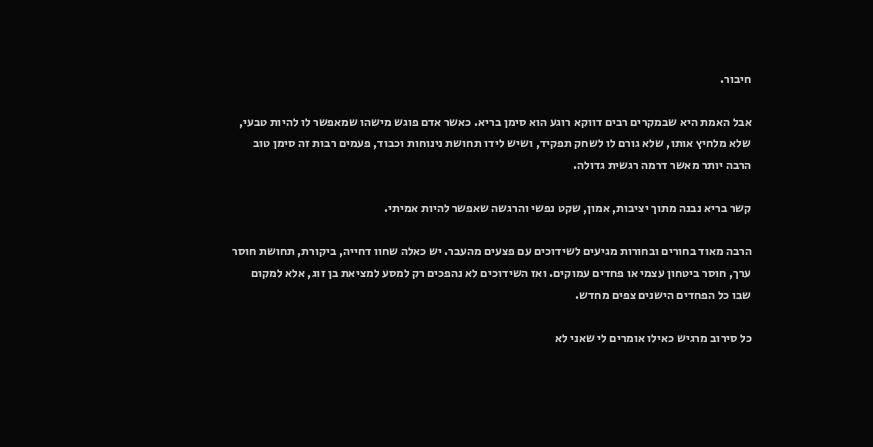חיבור.

אבל האמת היא שבמקרים רבים דווקא רוגע הוא סימן בריא. כאשר אדם פוגש מישהו שמאפשר לו להיות טבעי, שלא מלחיץ אותו, שלא גורם לו לשחק תפקיד, ושיש לידו תחושת נינוחות וכבוד, פעמים רבות זה סימן טוב הרבה יותר מאשר דרמה רגשית גדולה.

קשר בריא נבנה מתוך יציבות, אמון, שקט נפשי והרגשה שאפשר להיות אמיתי.

הרבה מאוד בחורים ובחורות מגיעים לשידוכים עם פצעים מהעבר. יש כאלה שחוו דחייה, ביקורת, תחושת חוסר ערך, חוסר ביטחון עצמי או פחדים עמוקים. ואז השידוכים לא נהפכים רק למסע למציאת בן זוג, אלא למקום שבו כל הפחדים הישנים צפים מחדש.

כל סירוב מרגיש כאילו אומרים לי שאני לא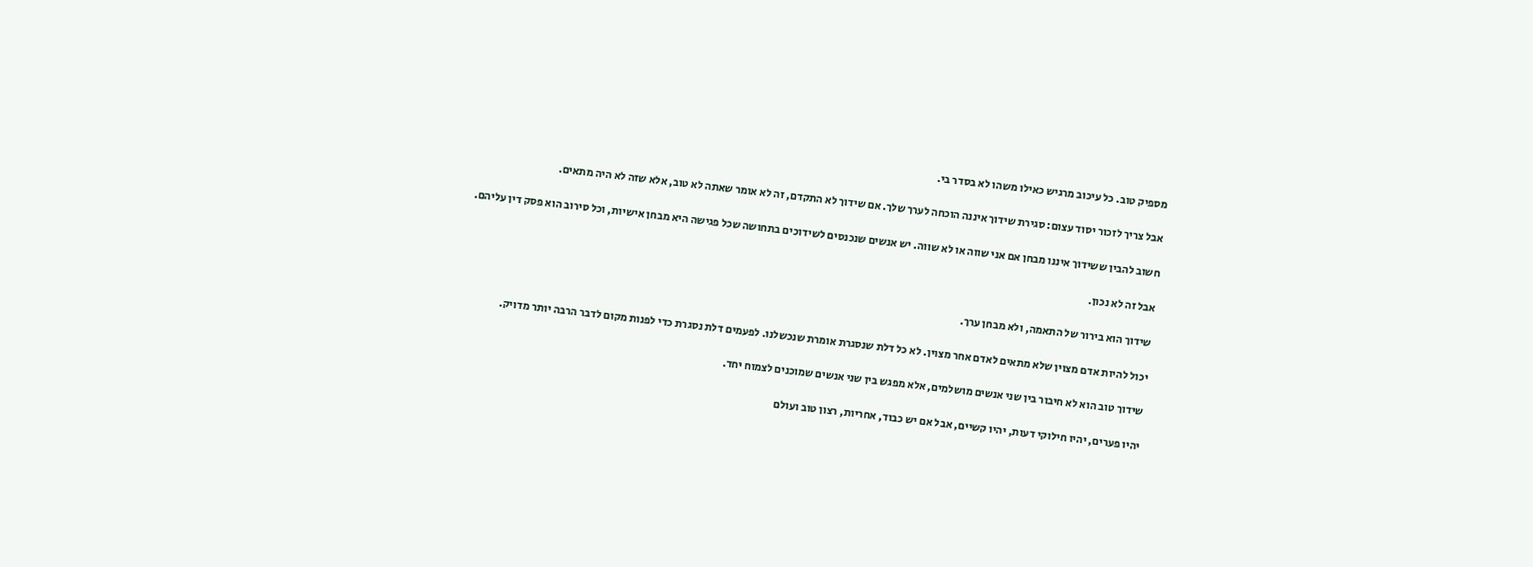מספיק טוב. כל עיכוב מרגיש כאילו משהו לא בסדר בי.

אבל צריך לזכור יסוד עצום: סגירת שידוך איננה הוכחה לערך שלך. אם שידוך לא התקדם, זה לא אומר שאתה לא טוב, אלא שזה לא היה מתאים.

חשוב להבין ששידוך איננו מבחן אם אני שווה או לא שווה. יש אנשים שנכנסים לשידוכים בתחושה שכל פגישה היא מבחן אישיות, וכל סירוב הוא פסק דין עליהם.

אבל זה לא נכון.

שידוך הוא בירור של התאמה, ולא מבחן ערך.

יכול להיות אדם מצוין שלא מתאים לאדם אחר מצוין. לא כל דלת שנסגרת אומרת שנכשלנו. לפעמים דלת נסגרת כדי לפנות מקום לדבר הרבה יותר מדויק.

שידוך טוב הוא לא חיבור בין שני אנשים מושלמים, אלא מפגש בין שני אנשים שמוכנים לצמוח יחד.

יהיו פערים, יהיו חילוקי דעות, יהיו קשיים, אבל אם יש כבוד, אחריות, רצון טוב ועולם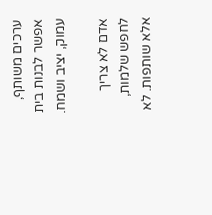ערכים משותף, אפשר לבנות בית עמוק, יציב ושמח.

אדם לא צריך לחפש שלמות, אלא שותפות. לא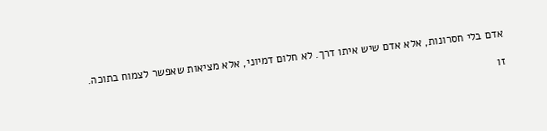אדם בלי חסרונות, אלא אדם שיש איתו דרך. לא חלום דמיוני, אלא מציאות שאפשר לצמוח בתוכה.

זו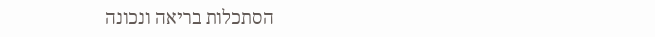הסתכלות בריאה ונכונה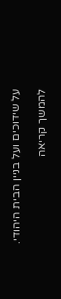על שידוכים ועל בניין הבית היהודי.

להמשך קריאה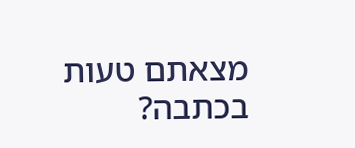מצאתם טעות בכתבה?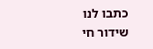כתבו לנו
שידור חי